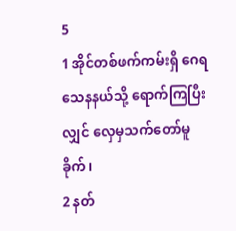5
1 အိုင်တစ်ဖက်ကမ်းရှိ ဂေရသေနနယ်သို့ ရောက်ကြပြီးလျှင် လှေမှသက်တော်မူခိုက်၊
2 နတ်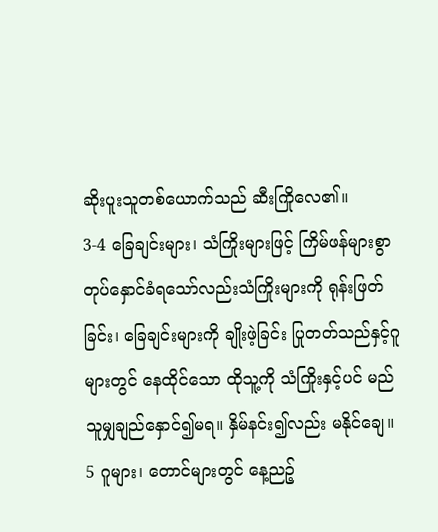ဆိုးပူးသူတစ်ယောက်သည် ဆီးကြိုလေ၏။
3-4 ခြေချင်းများ၊ သံကြိုးများဖြင့် ကြိမ်ဖန်များစွာတုပ်နှောင်ခံရသော်လည်းသံကြိုးများကို ရုန်းဖြတ်ခြင်း၊ ခြေချင်းများကို ချိုးဖဲ့ခြင်း ပြုတတ်သည်နှင့်ဂူများတွင် နေထိုင်သော ထိုသူ့ကို သံကြိုးနှင့်ပင် မည်သူမျှချည်နှောင်၍မရ။ နှိမ်နင်း၍လည်း မနိုင်ချေ။
5 ဂူများ၊ တောင်များတွင် နေ့ညဉ့်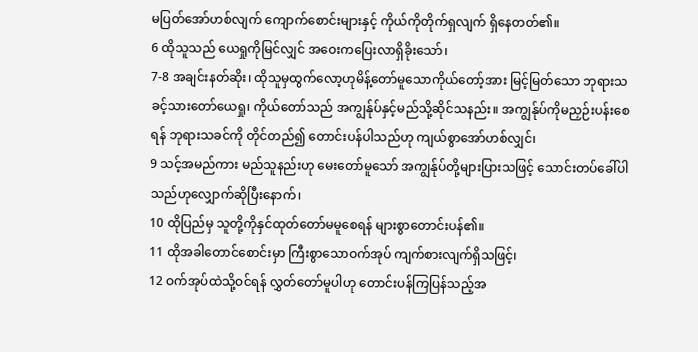မပြတ်အော်ဟစ်လျက် ကျောက်စောင်းများနှင့် ကိုယ်ကိုတိုက်ရှလျက် ရှိနေတတ်၏။
6 ထိုသူသည် ယေရှုကိုမြင်လျှင် အဝေးကပြေးလာရှိခိုးသော်၊
7-8 အချင်းနတ်ဆိုး၊ ထိုသူမှထွက်လော့ဟုမိန့်တော်မူသောကိုယ်တော့်အား မြင့်မြတ်သော ဘုရားသခင့်သားတော်ယေရှု၊ ကိုယ်တော်သည် အကျွန်ုပ်နှင့်မည်သို့ဆိုင်သနည်း။ အကျွန်ုပ်ကိုမညှဉ်းပန်းစေရန် ဘုရားသခင်ကို တိုင်တည်၍ တောင်းပန်ပါသည်ဟု ကျယ်စွာအော်ဟစ်လျှင်၊
9 သင့်အမည်ကား မည်သူနည်းဟု မေးတော်မူသော် အကျွန်ုပ်တို့များပြားသဖြင့် သောင်းတပ်ခေါ်ပါသည်ဟုလျှောက်ဆိုပြီးနောက်၊
10 ထိုပြည်မှ သူတို့ကိုနှင်ထုတ်တော်မမူစေရန် များစွာတောင်းပန်၏။
11 ထိုအခါတောင်စောင်းမှာ ကြီးစွာသောဝက်အုပ် ကျက်စားလျက်ရှိသဖြင့်၊
12 ဝက်အုပ်ထဲသို့ဝင်ရန် လွှတ်တော်မူပါဟု တောင်းပန်ကြပြန်သည့်အ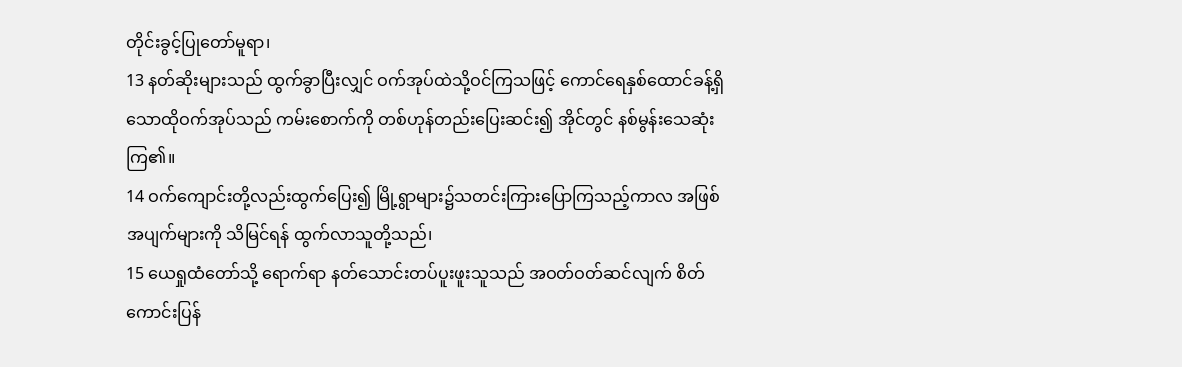တိုင်းခွင့်ပြုတော်မူရာ၊
13 နတ်ဆိုးများသည် ထွက်ခွာပြီးလျှင် ဝက်အုပ်ထဲသို့ဝင်ကြသဖြင့် ကောင်ရေနှစ်ထောင်ခန့်ရှိသောထိုဝက်အုပ်သည် ကမ်းစောက်ကို တစ်ဟုန်တည်းပြေးဆင်း၍ အိုင်တွင် နစ်မွန်းသေဆုံးကြ၏။
14 ဝက်ကျောင်းတို့လည်းထွက်ပြေး၍ မြို့ရွာများ၌သတင်းကြားပြောကြသည့်ကာလ အဖြစ်အပျက်များကို သိမြင်ရန် ထွက်လာသူတို့သည်၊
15 ယေရှုထံတော်သို့ ရောက်ရာ နတ်သောင်းတပ်ပူးဖူးသူသည် အဝတ်ဝတ်ဆင်လျက် စိတ်ကောင်းပြန်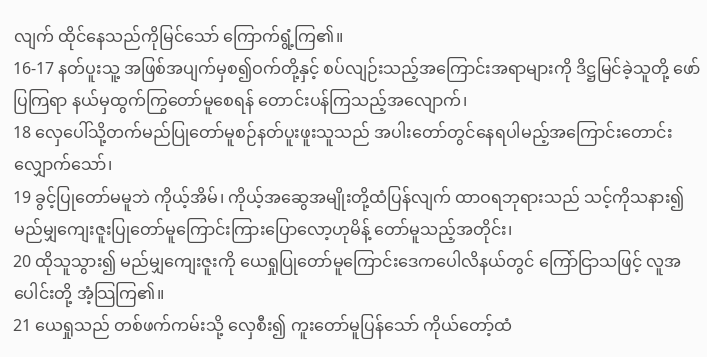လျက် ထိုင်နေသည်ကိုမြင်သော် ကြောက်ရွံ့ကြ၏။
16-17 နတ်ပူးသူ့ အဖြစ်အပျက်မှစ၍ဝက်တို့နှင့် စပ်လျဉ်းသည့်အကြောင်းအရာများကို ဒိဋ္ဌမြင်ခဲ့သူတို့ ဖော်ပြကြရာ နယ်မှထွက်ကြွတော်မူစေရန် တောင်းပန်ကြသည့်အလျောက်၊
18 လှေပေါ်သို့တက်မည်ပြုတော်မူစဉ်နတ်ပူးဖူးသူသည် အပါးတော်တွင်နေရပါမည့်အကြောင်းတောင်းလျှောက်သော်၊
19 ခွင့်ပြုတော်မမူဘဲ ကိုယ့်အိမ်၊ ကိုယ့်အဆွေအမျိုးတို့ထံပြန်လျက် ထာဝရဘုရားသည် သင့်ကိုသနား၍ မည်မျှကျေးဇူးပြုတော်မူကြောင်းကြားပြောလော့ဟုမိန့် တော်မူသည့်အတိုင်း၊
20 ထိုသူသွား၍ မည်မျှကျေးဇူးကို ယေရှုပြုတော်မူကြောင်းဒေကပေါလိနယ်တွင် ကြော်ငြာသဖြင့် လူအပေါင်းတို့ အံ့သြကြ၏။
21 ယေရှုသည် တစ်ဖက်ကမ်းသို့ လှေစီး၍ ကူးတော်မူပြန်သော် ကိုယ်တော့်ထံ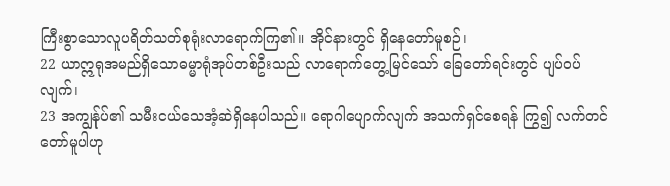ကြီးစွာသောလူပရိတ်သတ်စုရုံးလာရောက်ကြ၏။ အိုင်နားတွင် ရှိနေတော်မူစဉ်၊
22 ယာဣရုအမည်ရှိသောဓမ္မာရုံအုပ်တစ်ဦးသည် လာရောက်တွေ့မြင်သော် ခြေတော်ရင်းတွင် ပျပ်ဝပ်လျက်၊
23 အကျွန်ုပ်၏ သမီးငယ်သေအံ့ဆဲရှိနေပါသည်။ ရောဂါပျောက်လျက် အသက်ရှင်စေရန် ကြွ၍ လက်တင်တော်မူပါဟု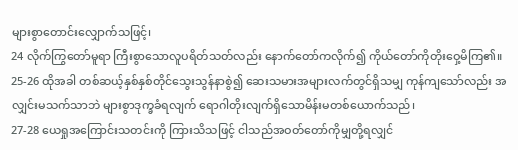များစွာတောင်းလျှောက်သဖြင့်၊
24 လိုက်ကြွတော်မူရာ ကြီးစွာသောလူပရိတ်သတ်လည်း နောက်တော်ကလိုက်၍ ကိုယ်တော်ကိုတိုးဝှေ့မိကြ၏။
25-26 ထိုအခါ တစ်ဆယ့်နှစ်နှစ်တိုင်သွေးသွန်နာစွဲ၍ ဆေးသမားအများလက်တွင်ရှိသမျှ ကုန်ကျသော်လည်း အလျှင်းမသက်သာဘဲ များစွာဒုက္ခခံရလျက် ရောဂါတိုးလျက်ရှိသောမိန်းမတစ်ယောက်သည်၊
27-28 ယေရှုအကြောင်းသတင်းကို ကြားသိသဖြင့် ငါသည်အဝတ်တော်ကိုမျှတို့ရလျှင်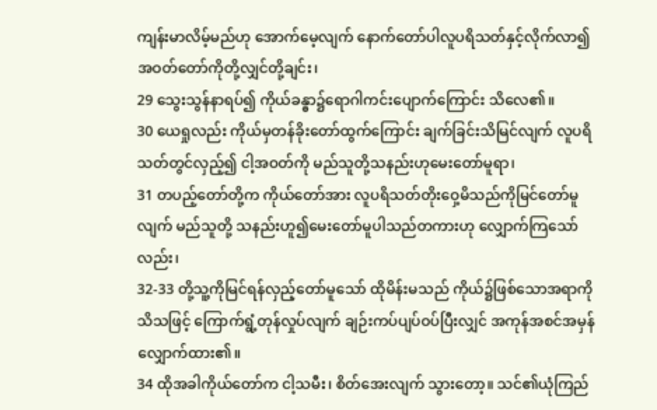ကျန်းမာလိမ့်မည်ဟု အောက်မေ့လျက် နောက်တော်ပါလူပရိသတ်နှင့်လိုက်လာ၍ အဝတ်တော်ကိုတို့လျှင်တို့ချင်း၊
29 သွေးသွန်နာရပ်၍ ကိုယ်ခန္ဓာ၌ရောဂါကင်းပျောက်ကြောင်း သိလေ၏။
30 ယေရှုလည်း ကိုယ်မှတန်ခိုးတော်ထွက်ကြောင်း ချက်ခြင်းသိမြင်လျက် လူပရိသတ်တွင်လှည့်၍ ငါ့အဝတ်ကို မည်သူတို့သနည်းဟုမေးတော်မူရာ၊
31 တပည့်တော်တို့က ကိုယ်တော်အား လူပရိသတ်တိုးဝှေ့မိသည်ကိုမြင်တော်မူလျက် မည်သူတို့ သနည်းဟူ၍မေးတော်မူပါသည်တကားဟု လျှောက်ကြသော်လည်း၊
32-33 တို့သူ့ကိုမြင်ရန်လှည့်တော်မူသော် ထိုမိန်းမသည် ကိုယ်၌ဖြစ်သောအရာကိုသိသဖြင့် ကြောက်ရွံ့တုန်လှုပ်လျက် ချဉ်းကပ်ပျပ်ဝပ်ပြီးလျှင် အကုန်အစင်အမှန်လျှောက်ထား၏။
34 ထိုအခါကိုယ်တော်က ငါ့သမီး၊ စိတ်အေးလျက် သွားတော့။ သင်၏ယုံကြည်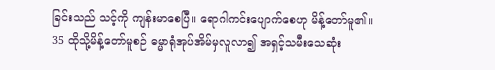ခြင်းသည် သင့်ကို ကျန်းမာစေပြီ။ ရောဂါကင်းပျောက်စေဟု မိန့်တော်မူ၏။
35 ထိုသို့မိန့်တော်မူစဉ် ဓမ္မာရုံအုပ်အိမ်မှလူလာ၍ အရှင့်သမီးသေဆုံး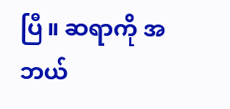ပြီ။ ဆရာကို အဘယ်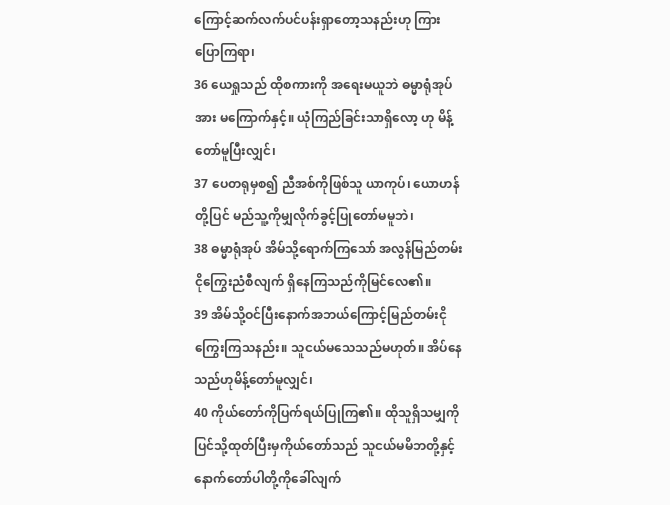ကြောင့်ဆက်လက်ပင်ပန်းရှာတော့သနည်းဟု ကြားပြောကြရာ၊
36 ယေရှုသည် ထိုစကားကို အရေးမယူဘဲ ဓမ္မာရုံအုပ်အား မကြောက်နှင့်။ ယုံကြည်ခြင်းသာရှိလော့ ဟု မိန့်တော်မူပြီးလျှင်၊
37 ပေတရုမှစ၍ ညီအစ်ကိုဖြစ်သူ ယာကုပ်၊ ယောဟန်တို့ပြင် မည်သူ့ကိုမျှလိုက်ခွင့်ပြုတော်မမူဘဲ၊
38 ဓမ္မာရုံအုပ် အိမ်သို့ရောက်ကြသော် အလွန်မြည်တမ်းငိုကြွေးညံစီလျက် ရှိနေကြသည်ကိုမြင်လေ၏။
39 အိမ်သို့ဝင်ပြီးနောက်အဘယ်ကြောင့်မြည်တမ်းငိုကြွေးကြသနည်း။ သူငယ်မသေသည်မဟုတ်။ အိပ်နေသည်ဟုမိန့်တော်မူလျှင်၊
40 ကိုယ်တော်ကိုပြက်ရယ်ပြုကြ၏။ ထိုသူရှိသမျှကို ပြင်သို့ထုတ်ပြီးမှကိုယ်တော်သည် သူငယ်မမိဘတို့နှင့် နောက်တော်ပါတို့ကိုခေါ်လျက်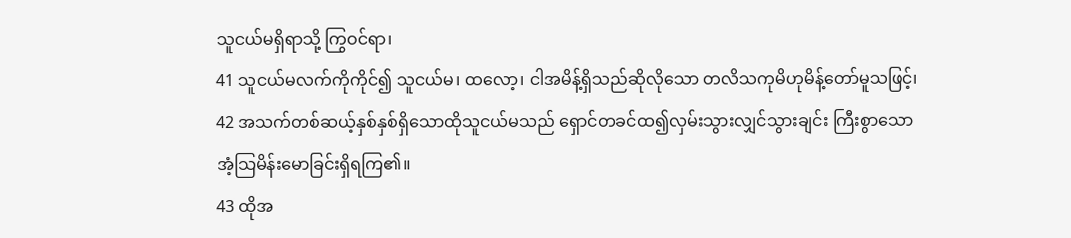သူငယ်မရှိရာသို့ ကြွဝင်ရာ၊
41 သူငယ်မလက်ကိုကိုင်၍ သူငယ်မ၊ ထလော့၊ ငါအမိန့်ရှိသည်ဆိုလိုသော တလိသကုမိဟုမိန့်တော်မူသဖြင့်၊
42 အသက်တစ်ဆယ့်နှစ်နှစ်ရှိသောထိုသူငယ်မသည် ရှောင်တခင်ထ၍လှမ်းသွားလျှင်သွားချင်း ကြီးစွာသော အံ့သြမိန်းမောခြင်းရှိရကြ၏။
43 ထိုအ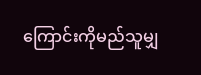ကြောင်းကိုမည်သူမျှ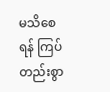မသိစေရန် ကြပ်တည်းစွာ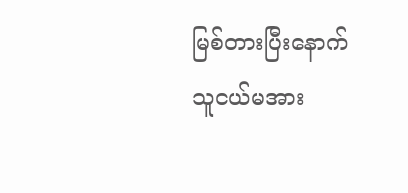မြစ်တားပြီးနောက် သူငယ်မအား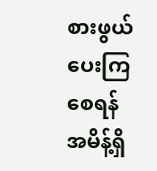စားဖွယ်ပေးကြစေရန် အမိန့်ရှိ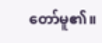တော်မူ၏။